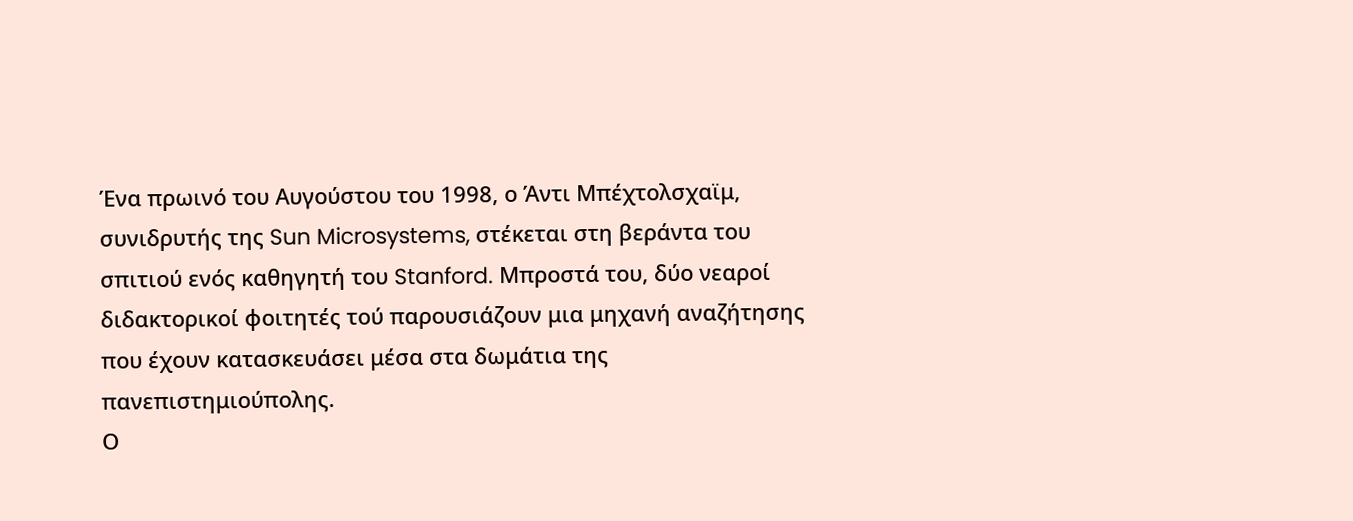Ένα πρωινό του Αυγούστου του 1998, ο Άντι Μπέχτολσχαϊμ, συνιδρυτής της Sun Microsystems, στέκεται στη βεράντα του σπιτιού ενός καθηγητή του Stanford. Μπροστά του, δύο νεαροί διδακτορικοί φοιτητές τού παρουσιάζουν μια μηχανή αναζήτησης που έχουν κατασκευάσει μέσα στα δωμάτια της πανεπιστημιούπολης.
Ο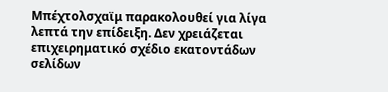Μπέχτολσχαϊμ παρακολουθεί για λίγα λεπτά την επίδειξη. Δεν χρειάζεται επιχειρηματικό σχέδιο εκατοντάδων σελίδων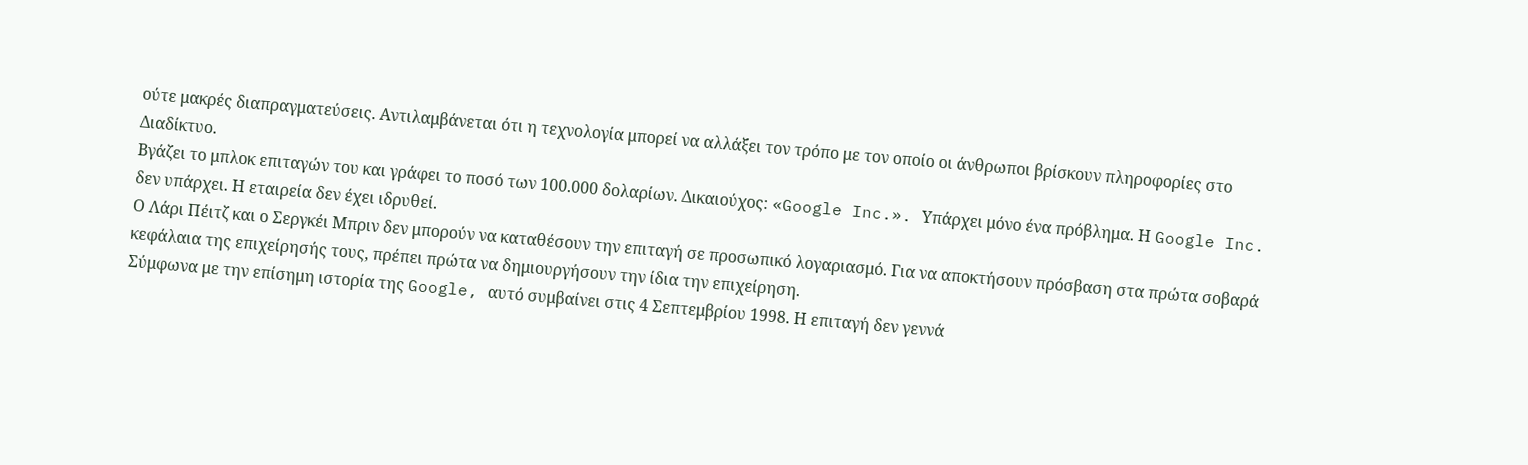ούτε μακρές διαπραγματεύσεις. Αντιλαμβάνεται ότι η τεχνολογία μπορεί να αλλάξει τον τρόπο με τον οποίο οι άνθρωποι βρίσκουν πληροφορίες στο Διαδίκτυο.
Βγάζει το μπλοκ επιταγών του και γράφει το ποσό των 100.000 δολαρίων. Δικαιούχος: «Google Inc.». Υπάρχει μόνο ένα πρόβλημα. Η Google Inc. δεν υπάρχει. Η εταιρεία δεν έχει ιδρυθεί.
Ο Λάρι Πέιτζ και ο Σεργκέι Μπριν δεν μπορούν να καταθέσουν την επιταγή σε προσωπικό λογαριασμό. Για να αποκτήσουν πρόσβαση στα πρώτα σοβαρά κεφάλαια της επιχείρησής τους, πρέπει πρώτα να δημιουργήσουν την ίδια την επιχείρηση.
Σύμφωνα με την επίσημη ιστορία της Google, αυτό συμβαίνει στις 4 Σεπτεμβρίου 1998. Η επιταγή δεν γεννά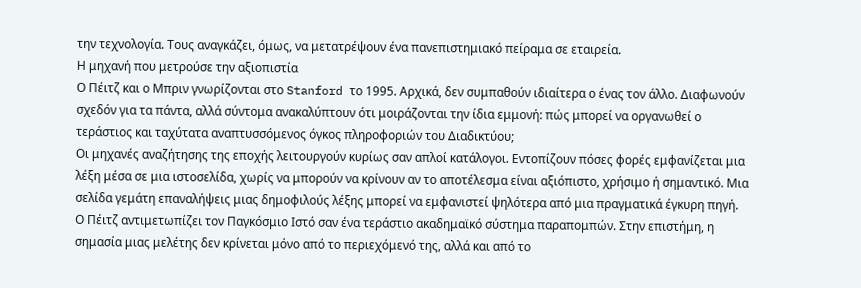την τεχνολογία. Τους αναγκάζει, όμως, να μετατρέψουν ένα πανεπιστημιακό πείραμα σε εταιρεία.
Η μηχανή που μετρούσε την αξιοπιστία
Ο Πέιτζ και ο Μπριν γνωρίζονται στο Stanford το 1995. Αρχικά, δεν συμπαθούν ιδιαίτερα ο ένας τον άλλο. Διαφωνούν σχεδόν για τα πάντα, αλλά σύντομα ανακαλύπτουν ότι μοιράζονται την ίδια εμμονή: πώς μπορεί να οργανωθεί ο τεράστιος και ταχύτατα αναπτυσσόμενος όγκος πληροφοριών του Διαδικτύου;
Οι μηχανές αναζήτησης της εποχής λειτουργούν κυρίως σαν απλοί κατάλογοι. Εντοπίζουν πόσες φορές εμφανίζεται μια λέξη μέσα σε μια ιστοσελίδα, χωρίς να μπορούν να κρίνουν αν το αποτέλεσμα είναι αξιόπιστο, χρήσιμο ή σημαντικό. Μια σελίδα γεμάτη επαναλήψεις μιας δημοφιλούς λέξης μπορεί να εμφανιστεί ψηλότερα από μια πραγματικά έγκυρη πηγή.
Ο Πέιτζ αντιμετωπίζει τον Παγκόσμιο Ιστό σαν ένα τεράστιο ακαδημαϊκό σύστημα παραπομπών. Στην επιστήμη, η σημασία μιας μελέτης δεν κρίνεται μόνο από το περιεχόμενό της, αλλά και από το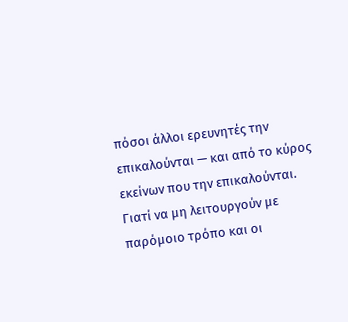πόσοι άλλοι ερευνητές την επικαλούνται — και από το κύρος εκείνων που την επικαλούνται.
Γιατί να μη λειτουργούν με παρόμοιο τρόπο και οι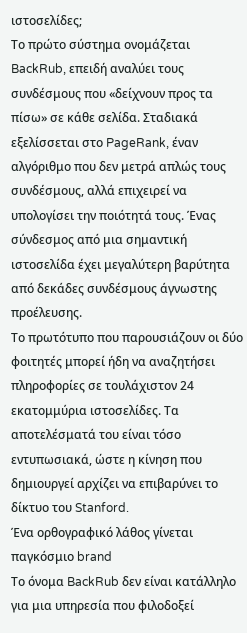ιστοσελίδες;
Το πρώτο σύστημα ονομάζεται BackRub, επειδή αναλύει τους συνδέσμους που «δείχνουν προς τα πίσω» σε κάθε σελίδα. Σταδιακά εξελίσσεται στο PageRank, έναν αλγόριθμο που δεν μετρά απλώς τους συνδέσμους, αλλά επιχειρεί να υπολογίσει την ποιότητά τους. Ένας σύνδεσμος από μια σημαντική ιστοσελίδα έχει μεγαλύτερη βαρύτητα από δεκάδες συνδέσμους άγνωστης προέλευσης.
Το πρωτότυπο που παρουσιάζουν οι δύο φοιτητές μπορεί ήδη να αναζητήσει πληροφορίες σε τουλάχιστον 24 εκατομμύρια ιστοσελίδες. Τα αποτελέσματά του είναι τόσο εντυπωσιακά, ώστε η κίνηση που δημιουργεί αρχίζει να επιβαρύνει το δίκτυο του Stanford.
Ένα ορθογραφικό λάθος γίνεται παγκόσμιο brand
Το όνομα BackRub δεν είναι κατάλληλο για μια υπηρεσία που φιλοδοξεί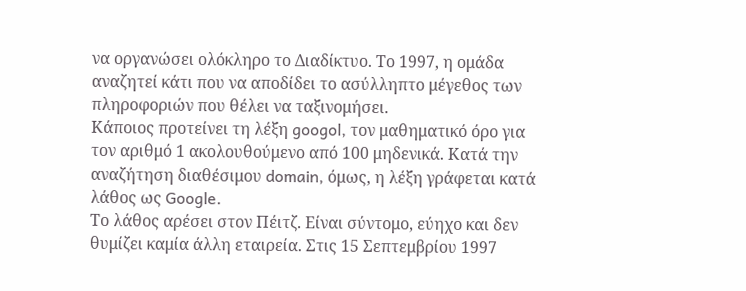να οργανώσει ολόκληρο το Διαδίκτυο. Το 1997, η ομάδα αναζητεί κάτι που να αποδίδει το ασύλληπτο μέγεθος των πληροφοριών που θέλει να ταξινομήσει.
Κάποιος προτείνει τη λέξη googol, τον μαθηματικό όρο για τον αριθμό 1 ακολουθούμενο από 100 μηδενικά. Κατά την αναζήτηση διαθέσιμου domain, όμως, η λέξη γράφεται κατά λάθος ως Google.
Το λάθος αρέσει στον Πέιτζ. Είναι σύντομο, εύηχο και δεν θυμίζει καμία άλλη εταιρεία. Στις 15 Σεπτεμβρίου 1997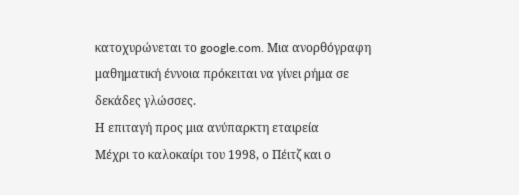κατοχυρώνεται το google.com. Μια ανορθόγραφη μαθηματική έννοια πρόκειται να γίνει ρήμα σε δεκάδες γλώσσες.
Η επιταγή προς μια ανύπαρκτη εταιρεία
Μέχρι το καλοκαίρι του 1998, ο Πέιτζ και ο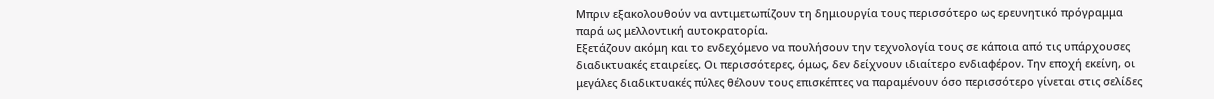Μπριν εξακολουθούν να αντιμετωπίζουν τη δημιουργία τους περισσότερο ως ερευνητικό πρόγραμμα παρά ως μελλοντική αυτοκρατορία.
Εξετάζουν ακόμη και το ενδεχόμενο να πουλήσουν την τεχνολογία τους σε κάποια από τις υπάρχουσες διαδικτυακές εταιρείες. Οι περισσότερες, όμως, δεν δείχνουν ιδιαίτερο ενδιαφέρον. Την εποχή εκείνη, οι μεγάλες διαδικτυακές πύλες θέλουν τους επισκέπτες να παραμένουν όσο περισσότερο γίνεται στις σελίδες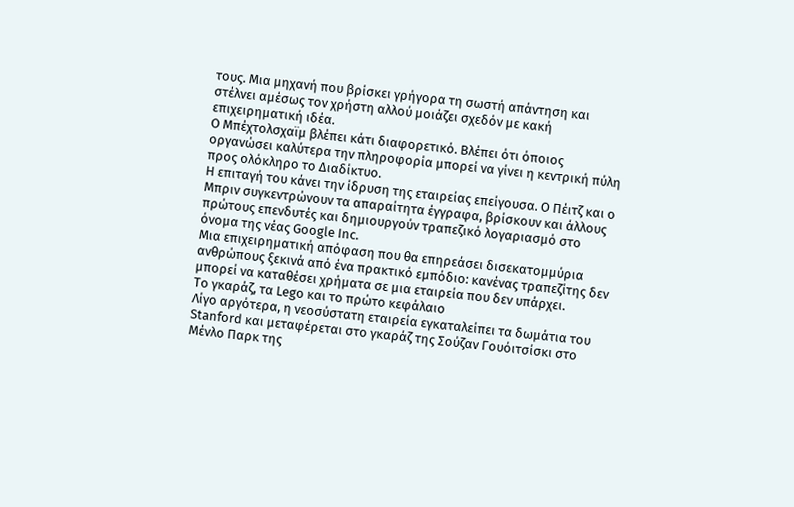τους. Μια μηχανή που βρίσκει γρήγορα τη σωστή απάντηση και στέλνει αμέσως τον χρήστη αλλού μοιάζει σχεδόν με κακή επιχειρηματική ιδέα.
Ο Μπέχτολσχαϊμ βλέπει κάτι διαφορετικό. Βλέπει ότι όποιος οργανώσει καλύτερα την πληροφορία μπορεί να γίνει η κεντρική πύλη προς ολόκληρο το Διαδίκτυο.
Η επιταγή του κάνει την ίδρυση της εταιρείας επείγουσα. Ο Πέιτζ και ο Μπριν συγκεντρώνουν τα απαραίτητα έγγραφα, βρίσκουν και άλλους πρώτους επενδυτές και δημιουργούν τραπεζικό λογαριασμό στο όνομα της νέας Google Inc.
Μια επιχειρηματική απόφαση που θα επηρεάσει δισεκατομμύρια ανθρώπους ξεκινά από ένα πρακτικό εμπόδιο: κανένας τραπεζίτης δεν μπορεί να καταθέσει χρήματα σε μια εταιρεία που δεν υπάρχει.
Το γκαράζ, τα Lego και το πρώτο κεφάλαιο
Λίγο αργότερα, η νεοσύστατη εταιρεία εγκαταλείπει τα δωμάτια του Stanford και μεταφέρεται στο γκαράζ της Σούζαν Γουόιτσίσκι στο Μένλο Παρκ της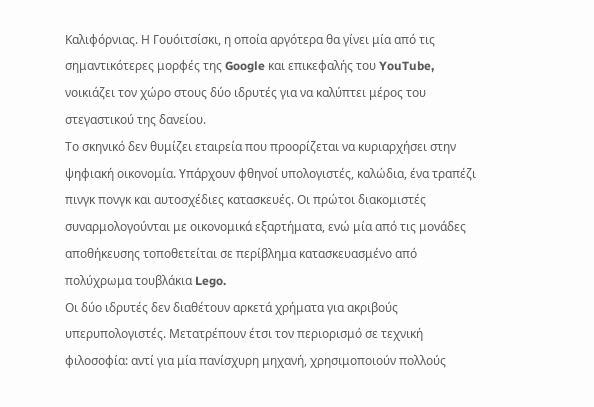Καλιφόρνιας. Η Γουόιτσίσκι, η οποία αργότερα θα γίνει μία από τις σημαντικότερες μορφές της Google και επικεφαλής του YouTube, νοικιάζει τον χώρο στους δύο ιδρυτές για να καλύπτει μέρος του στεγαστικού της δανείου.
Το σκηνικό δεν θυμίζει εταιρεία που προορίζεται να κυριαρχήσει στην ψηφιακή οικονομία. Υπάρχουν φθηνοί υπολογιστές, καλώδια, ένα τραπέζι πινγκ πονγκ και αυτοσχέδιες κατασκευές. Οι πρώτοι διακομιστές συναρμολογούνται με οικονομικά εξαρτήματα, ενώ μία από τις μονάδες αποθήκευσης τοποθετείται σε περίβλημα κατασκευασμένο από πολύχρωμα τουβλάκια Lego.
Οι δύο ιδρυτές δεν διαθέτουν αρκετά χρήματα για ακριβούς υπερυπολογιστές. Μετατρέπουν έτσι τον περιορισμό σε τεχνική φιλοσοφία: αντί για μία πανίσχυρη μηχανή, χρησιμοποιούν πολλούς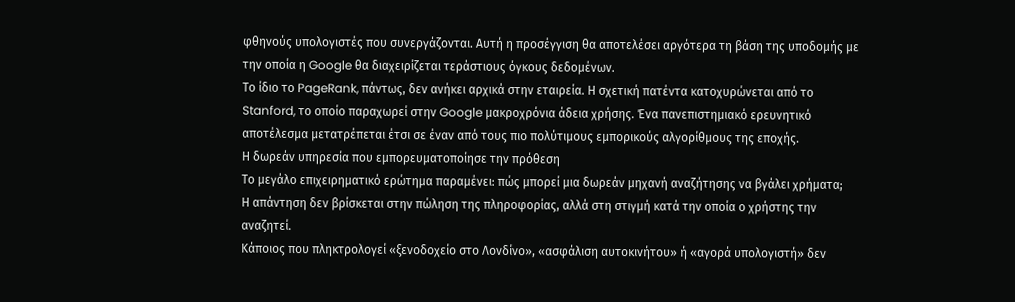φθηνούς υπολογιστές που συνεργάζονται. Αυτή η προσέγγιση θα αποτελέσει αργότερα τη βάση της υποδομής με την οποία η Google θα διαχειρίζεται τεράστιους όγκους δεδομένων.
Το ίδιο το PageRank, πάντως, δεν ανήκει αρχικά στην εταιρεία. Η σχετική πατέντα κατοχυρώνεται από το Stanford, το οποίο παραχωρεί στην Google μακροχρόνια άδεια χρήσης. Ένα πανεπιστημιακό ερευνητικό αποτέλεσμα μετατρέπεται έτσι σε έναν από τους πιο πολύτιμους εμπορικούς αλγορίθμους της εποχής.
Η δωρεάν υπηρεσία που εμπορευματοποίησε την πρόθεση
Το μεγάλο επιχειρηματικό ερώτημα παραμένει: πώς μπορεί μια δωρεάν μηχανή αναζήτησης να βγάλει χρήματα;
Η απάντηση δεν βρίσκεται στην πώληση της πληροφορίας, αλλά στη στιγμή κατά την οποία ο χρήστης την αναζητεί.
Κάποιος που πληκτρολογεί «ξενοδοχείο στο Λονδίνο», «ασφάλιση αυτοκινήτου» ή «αγορά υπολογιστή» δεν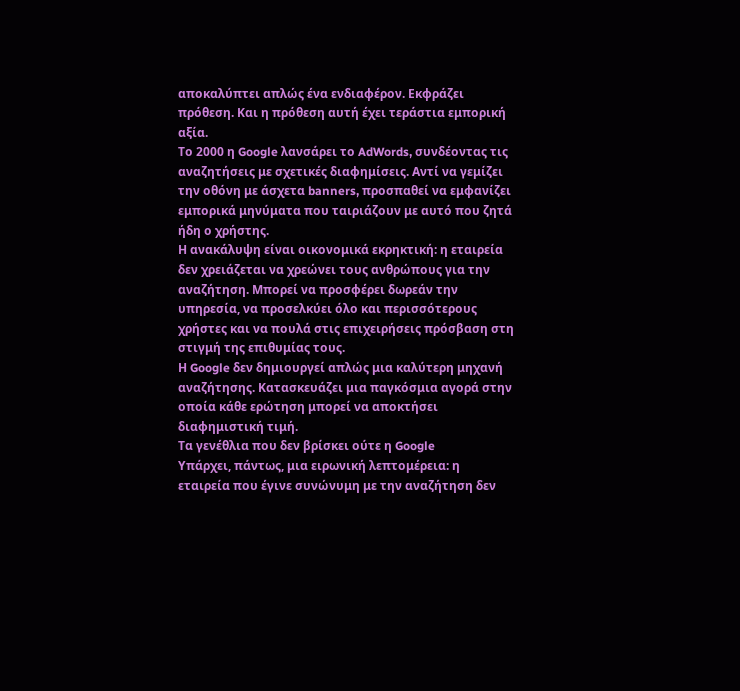αποκαλύπτει απλώς ένα ενδιαφέρον. Εκφράζει πρόθεση. Και η πρόθεση αυτή έχει τεράστια εμπορική αξία.
Το 2000 η Google λανσάρει το AdWords, συνδέοντας τις αναζητήσεις με σχετικές διαφημίσεις. Αντί να γεμίζει την οθόνη με άσχετα banners, προσπαθεί να εμφανίζει εμπορικά μηνύματα που ταιριάζουν με αυτό που ζητά ήδη ο χρήστης.
Η ανακάλυψη είναι οικονομικά εκρηκτική: η εταιρεία δεν χρειάζεται να χρεώνει τους ανθρώπους για την αναζήτηση. Μπορεί να προσφέρει δωρεάν την υπηρεσία, να προσελκύει όλο και περισσότερους χρήστες και να πουλά στις επιχειρήσεις πρόσβαση στη στιγμή της επιθυμίας τους.
Η Google δεν δημιουργεί απλώς μια καλύτερη μηχανή αναζήτησης. Κατασκευάζει μια παγκόσμια αγορά στην οποία κάθε ερώτηση μπορεί να αποκτήσει διαφημιστική τιμή.
Τα γενέθλια που δεν βρίσκει ούτε η Google
Υπάρχει, πάντως, μια ειρωνική λεπτομέρεια: η εταιρεία που έγινε συνώνυμη με την αναζήτηση δεν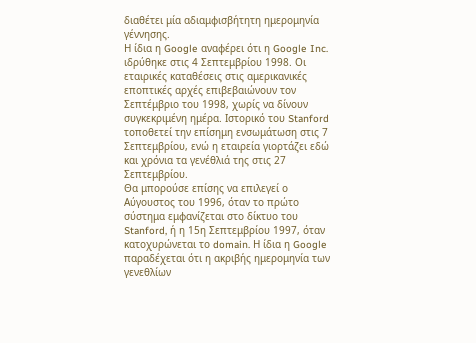διαθέτει μία αδιαμφισβήτητη ημερομηνία γέννησης.
Η ίδια η Google αναφέρει ότι η Google Inc. ιδρύθηκε στις 4 Σεπτεμβρίου 1998. Οι εταιρικές καταθέσεις στις αμερικανικές εποπτικές αρχές επιβεβαιώνουν τον Σεπτέμβριο του 1998, χωρίς να δίνουν συγκεκριμένη ημέρα. Ιστορικό του Stanford τοποθετεί την επίσημη ενσωμάτωση στις 7 Σεπτεμβρίου, ενώ η εταιρεία γιορτάζει εδώ και χρόνια τα γενέθλιά της στις 27 Σεπτεμβρίου.
Θα μπορούσε επίσης να επιλεγεί ο Αύγουστος του 1996, όταν το πρώτο σύστημα εμφανίζεται στο δίκτυο του Stanford, ή η 15η Σεπτεμβρίου 1997, όταν κατοχυρώνεται το domain. Η ίδια η Google παραδέχεται ότι η ακριβής ημερομηνία των γενεθλίων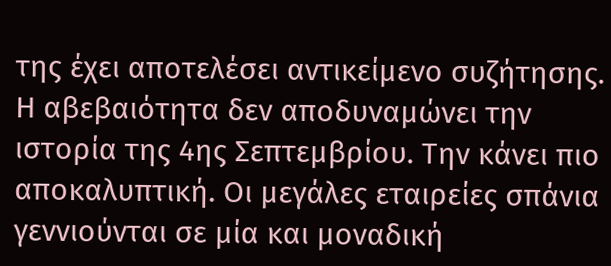της έχει αποτελέσει αντικείμενο συζήτησης.
Η αβεβαιότητα δεν αποδυναμώνει την ιστορία της 4ης Σεπτεμβρίου. Την κάνει πιο αποκαλυπτική. Οι μεγάλες εταιρείες σπάνια γεννιούνται σε μία και μοναδική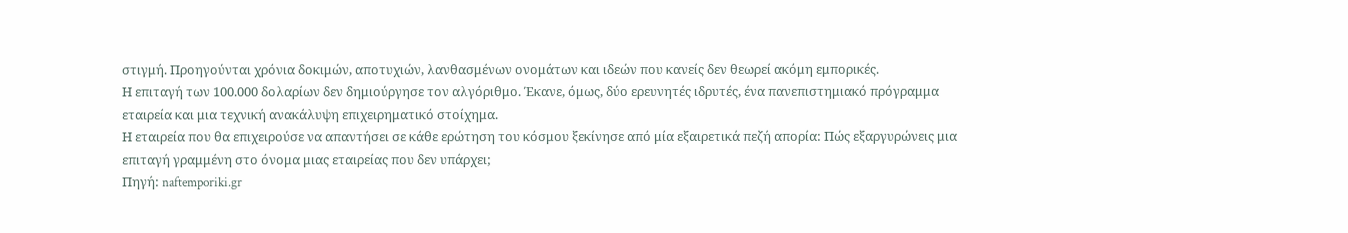στιγμή. Προηγούνται χρόνια δοκιμών, αποτυχιών, λανθασμένων ονομάτων και ιδεών που κανείς δεν θεωρεί ακόμη εμπορικές.
Η επιταγή των 100.000 δολαρίων δεν δημιούργησε τον αλγόριθμο. Έκανε, όμως, δύο ερευνητές ιδρυτές, ένα πανεπιστημιακό πρόγραμμα εταιρεία και μια τεχνική ανακάλυψη επιχειρηματικό στοίχημα.
Η εταιρεία που θα επιχειρούσε να απαντήσει σε κάθε ερώτηση του κόσμου ξεκίνησε από μία εξαιρετικά πεζή απορία: Πώς εξαργυρώνεις μια επιταγή γραμμένη στο όνομα μιας εταιρείας που δεν υπάρχει;
Πηγή: naftemporiki.gr